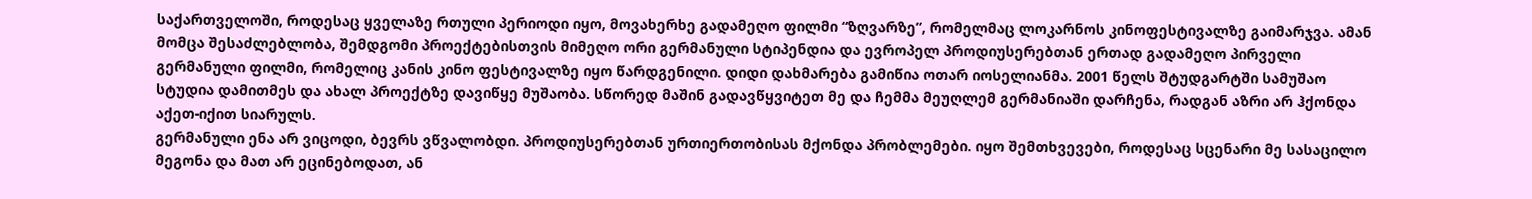საქართველოში, როდესაც ყველაზე რთული პერიოდი იყო, მოვახერხე გადამეღო ფილმი “ზღვარზე”, რომელმაც ლოკარნოს კინოფესტივალზე გაიმარჯვა. ამან მომცა შესაძლებლობა, შემდგომი პროექტებისთვის მიმეღო ორი გერმანული სტიპენდია და ევროპელ პროდიუსერებთან ერთად გადამეღო პირველი გერმანული ფილმი, რომელიც კანის კინო ფესტივალზე იყო წარდგენილი. დიდი დახმარება გამიწია ოთარ იოსელიანმა. 2001 წელს შტუდგარტში სამუშაო სტუდია დამითმეს და ახალ პროექტზე დავიწყე მუშაობა. სწორედ მაშინ გადავწყვიტეთ მე და ჩემმა მეუღლემ გერმანიაში დარჩენა, რადგან აზრი არ ჰქონდა აქეთ-იქით სიარულს.
გერმანული ენა არ ვიცოდი, ბევრს ვწვალობდი. პროდიუსერებთან ურთიერთობისას მქონდა პრობლემები. იყო შემთხვევები, როდესაც სცენარი მე სასაცილო მეგონა და მათ არ ეცინებოდათ, ან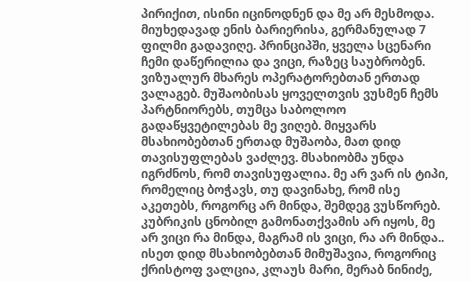პირიქით, ისინი იცინოდნენ და მე არ მესმოდა. მიუხედავად ენის ბარიერისა, გერმანულად 7 ფილმი გადავიღე. პრინციპში, ყველა სცენარი ჩემი დაწერილია და ვიცი, რაზეც საუბრობენ. ვიზუალურ მხარეს ოპერატორებთან ერთად ვალაგებ. მუშაობისას ყოველთვის ვუსმენ ჩემს პარტნიორებს, თუმცა საბოლოო გადაწყვეტილებას მე ვიღებ. მიყვარს მსახიობებთან ერთად მუშაობა, მათ დიდ თავისუფლებას ვაძლევ. მსახიობმა უნდა იგრძნოს, რომ თავისუფალია. მე არ ვარ ის ტიპი, რომელიც ბოჭავს, თუ დავინახე, რომ ისე აკეთებს, როგორც არ მინდა, შემდეგ ვუსწორებ. კუბრიკის ცნობილ გამონათქვამის არ იყოს, მე არ ვიცი რა მინდა, მაგრამ ის ვიცი, რა არ მინდა..
ისეთ დიდ მსახიობებთან მიმუშავია, როგორიც ქრისტოფ ვალცია, კლაუს მარი, მერაბ ნინიძე,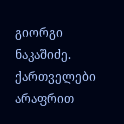გიორგი ნაკაშიძე. ქართველები არაფრით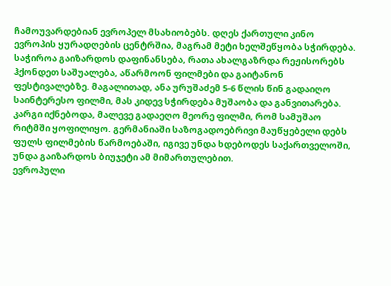ჩამოუვარდებიან ევროპელ მსახიობებს. დღეს ქართული კინო ევროპის ყურადღების ცენტრშია, მაგრამ მეტი ხელშეწყობა სჭირდება. საჭიროა გაიზარდოს დაფინანსება, რათა ახალგაზრდა რეჟისორებს ჰქონდეთ საშუალება, აწარმოონ ფილმები და გაიტანონ ფესტივალებზე. მაგალითად, ანა ურუშაძემ 5-6 წლის წინ გადაიღო საინტერესო ფილმი, მას კიდევ სჭირდება მუშაობა და განვითარება. კარგი იქნებოდა, მალევე გადაეღო მეორე ფილმი, რომ სამუშაო რიტმში ყოფილიყო. გერმანიაში საზოგადოებრივი მაუწყებელი დებს ფულს ფილმების წარმოებაში, იგივე უნდა ხდებოდეს საქართველოში, უნდა გაიზარდოს ბიუჯეტი ამ მიმართულებით.
ევროპული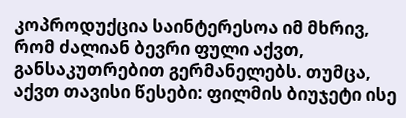კოპროდუქცია საინტერესოა იმ მხრივ, რომ ძალიან ბევრი ფული აქვთ, განსაკუთრებით გერმანელებს. თუმცა, აქვთ თავისი წესები: ფილმის ბიუჯეტი ისე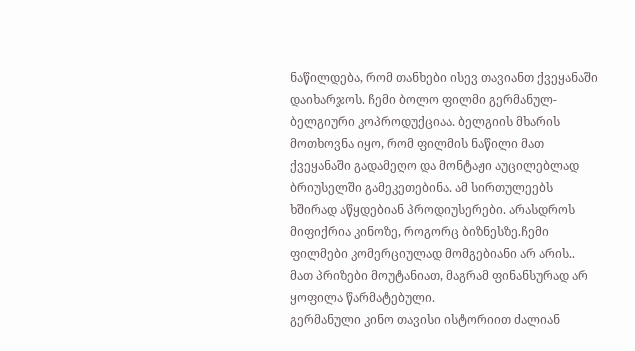ნაწილდება, რომ თანხები ისევ თავიანთ ქვეყანაში დაიხარჯოს. ჩემი ბოლო ფილმი გერმანულ-ბელგიური კოპროდუქციაა. ბელგიის მხარის მოთხოვნა იყო, რომ ფილმის ნაწილი მათ ქვეყანაში გადამეღო და მონტაჟი აუცილებლად ბრიუსელში გამეკეთებინა. ამ სირთულეებს ხშირად აწყდებიან პროდიუსერები. არასდროს მიფიქრია კინოზე, როგორც ბიზნესზე.ჩემი ფილმები კომერციულად მომგებიანი არ არის.. მათ პრიზები მოუტანიათ, მაგრამ ფინანსურად არ ყოფილა წარმატებული.
გერმანული კინო თავისი ისტორიით ძალიან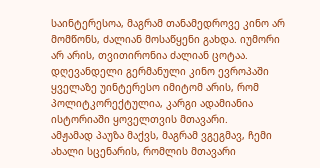საინტერესოა, მაგრამ თანამედროვე კინო არ მომწონს, ძალიან მოსაწყენი გახდა. იუმორი არ არის, თვითირონია ძალიან ცოტაა. დღევანდელი გერმანული კინო ევროპაში ყველაზე უინტერესო იმიტომ არის, რომ პოლიტკორექტულია, კარგი ადამიანია ისტორიაში ყოველთვის მთავარი.
ამჟამად პაუზა მაქვს, მაგრამ ვგეგმავ, ჩემი ახალი სცენარის, რომლის მთავარი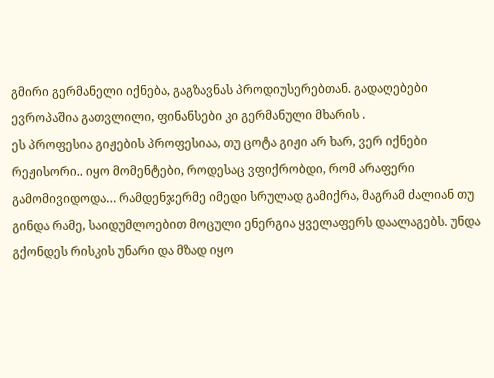გმირი გერმანელი იქნება, გაგზავნას პროდიუსერებთან. გადაღებები ევროპაშია გათვლილი, ფინანსები კი გერმანული მხარის .
ეს პროფესია გიჟების პროფესიაა, თუ ცოტა გიჟი არ ხარ, ვერ იქნები რეჟისორი.. იყო მომენტები, როდესაც ვფიქრობდი, რომ არაფერი გამომივიდოდა… რამდენჯერმე იმედი სრულად გამიქრა, მაგრამ ძალიან თუ გინდა რამე, საიდუმლოებით მოცული ენერგია ყველაფერს დაალაგებს. უნდა გქონდეს რისკის უნარი და მზად იყო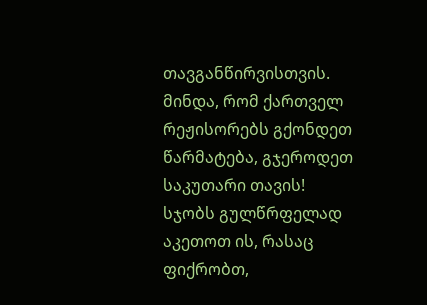თავგანწირვისთვის. მინდა, რომ ქართველ რეჟისორებს გქონდეთ წარმატება, გჯეროდეთ საკუთარი თავის! სჯობს გულწრფელად აკეთოთ ის, რასაც ფიქრობთ,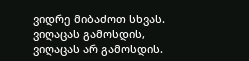ვიდრე მიბაძოთ სხვას. ვიღაცას გამოსდის, ვიღაცას არ გამოსდის.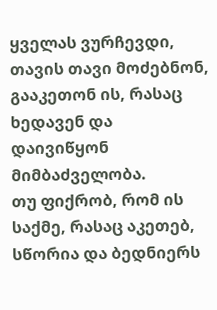ყველას ვურჩევდი, თავის თავი მოძებნონ, გააკეთონ ის, რასაც ხედავენ და დაივიწყონ მიმბაძველობა.
თუ ფიქრობ, რომ ის საქმე, რასაც აკეთებ, სწორია და ბედნიერს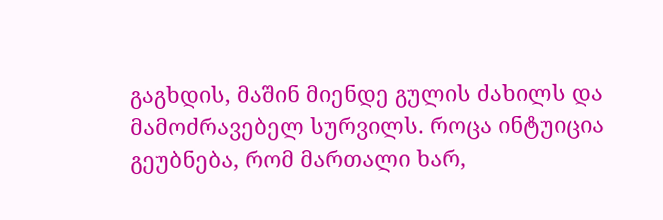გაგხდის, მაშინ მიენდე გულის ძახილს და მამოძრავებელ სურვილს. როცა ინტუიცია გეუბნება, რომ მართალი ხარ,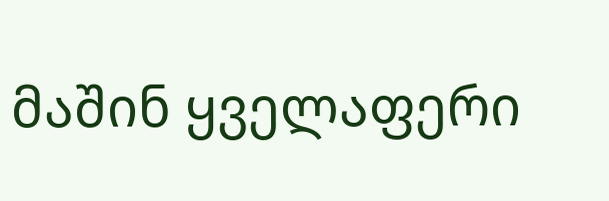მაშინ ყველაფერი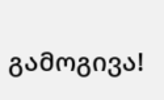გამოგივა!